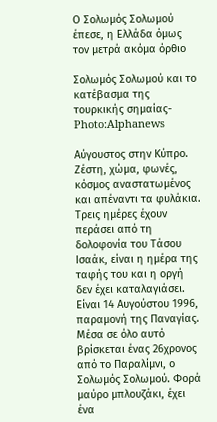Ο Σολωμός Σολωμού έπεσε, η Ελλάδα όμως τον μετρά ακόμα όρθιο

Σολωμός Σολωμού και το κατέβασμα της τουρκικής σημαίας- Photo:Alphanews

Αύγουστος στην Κύπρο. Ζέστη, χώμα, φωνές, κόσμος αναστατωμένος και απέναντι τα φυλάκια. Τρεις ημέρες έχουν περάσει από τη δολοφονία του Τάσου Ισαάκ, είναι η ημέρα της ταφής του και η οργή δεν έχει καταλαγιάσει. Είναι 14 Αυγούστου 1996, παραμονή της Παναγίας. Μέσα σε όλο αυτό βρίσκεται ένας 26χρονος από το Παραλίμνι, ο Σολωμός Σολωμού. Φορά μαύρο μπλουζάκι, έχει ένα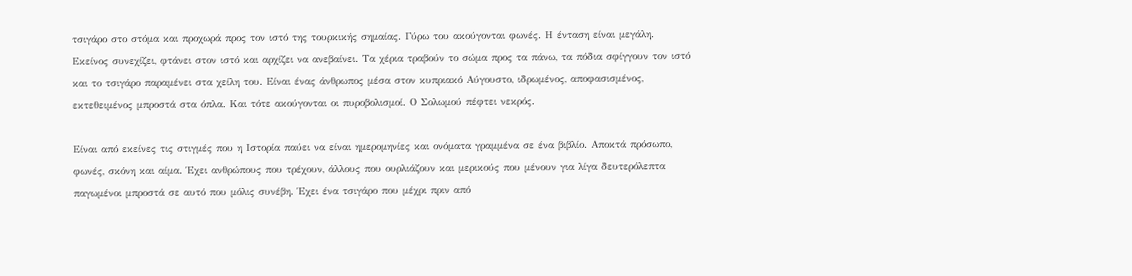τσιγάρο στο στόμα και προχωρά προς τον ιστό της τουρκικής σημαίας. Γύρω του ακούγονται φωνές. Η ένταση είναι μεγάλη. Εκείνος συνεχίζει, φτάνει στον ιστό και αρχίζει να ανεβαίνει. Τα χέρια τραβούν το σώμα προς τα πάνω, τα πόδια σφίγγουν τον ιστό και το τσιγάρο παραμένει στα χείλη του. Είναι ένας άνθρωπος μέσα στον κυπριακό Αύγουστο, ιδρωμένος, αποφασισμένος, εκτεθειμένος μπροστά στα όπλα. Και τότε ακούγονται οι πυροβολισμοί. Ο Σολωμού πέφτει νεκρός.

Είναι από εκείνες τις στιγμές που η Ιστορία παύει να είναι ημερομηνίες και ονόματα γραμμένα σε ένα βιβλίο. Αποκτά πρόσωπο, φωνές, σκόνη και αίμα. Έχει ανθρώπους που τρέχουν, άλλους που ουρλιάζουν και μερικούς που μένουν για λίγα δευτερόλεπτα παγωμένοι μπροστά σε αυτό που μόλις συνέβη. Έχει ένα τσιγάρο που μέχρι πριν από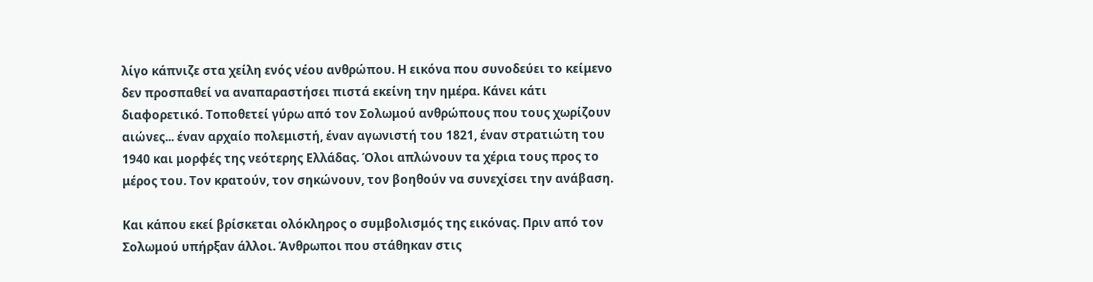λίγο κάπνιζε στα χείλη ενός νέου ανθρώπου. Η εικόνα που συνοδεύει το κείμενο δεν προσπαθεί να αναπαραστήσει πιστά εκείνη την ημέρα. Κάνει κάτι διαφορετικό. Τοποθετεί γύρω από τον Σολωμού ανθρώπους που τους χωρίζουν αιώνες... έναν αρχαίο πολεμιστή, έναν αγωνιστή του 1821, έναν στρατιώτη του 1940 και μορφές της νεότερης Ελλάδας. Όλοι απλώνουν τα χέρια τους προς το μέρος του. Τον κρατούν, τον σηκώνουν, τον βοηθούν να συνεχίσει την ανάβαση.

Και κάπου εκεί βρίσκεται ολόκληρος ο συμβολισμός της εικόνας. Πριν από τον Σολωμού υπήρξαν άλλοι. Άνθρωποι που στάθηκαν στις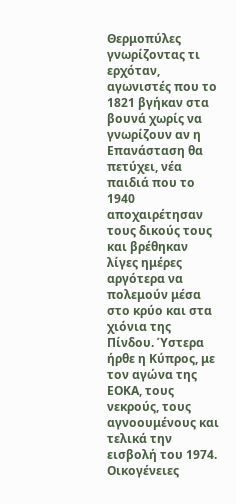Θερμοπύλες γνωρίζοντας τι ερχόταν, αγωνιστές που το 1821 βγήκαν στα βουνά χωρίς να γνωρίζουν αν η Επανάσταση θα πετύχει, νέα παιδιά που το 1940 αποχαιρέτησαν τους δικούς τους και βρέθηκαν λίγες ημέρες αργότερα να πολεμούν μέσα στο κρύο και στα χιόνια της Πίνδου. Ύστερα ήρθε η Κύπρος, με τον αγώνα της ΕΟΚΑ, τους νεκρούς, τους αγνοουμένους και τελικά την εισβολή του 1974. Οικογένειες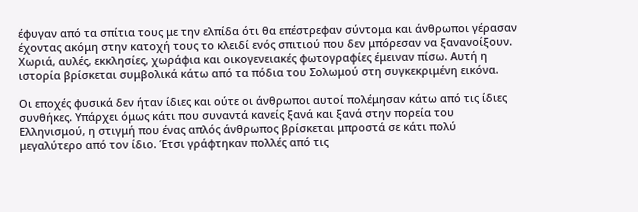έφυγαν από τα σπίτια τους με την ελπίδα ότι θα επέστρεφαν σύντομα και άνθρωποι γέρασαν έχοντας ακόμη στην κατοχή τους το κλειδί ενός σπιτιού που δεν μπόρεσαν να ξανανοίξουν. Χωριά, αυλές, εκκλησίες, χωράφια και οικογενειακές φωτογραφίες έμειναν πίσω. Αυτή η ιστορία βρίσκεται συμβολικά κάτω από τα πόδια του Σολωμού στη συγκεκριμένη εικόνα.

Οι εποχές φυσικά δεν ήταν ίδιες και ούτε οι άνθρωποι αυτοί πολέμησαν κάτω από τις ίδιες συνθήκες. Υπάρχει όμως κάτι που συναντά κανείς ξανά και ξανά στην πορεία του Ελληνισμού, η στιγμή που ένας απλός άνθρωπος βρίσκεται μπροστά σε κάτι πολύ μεγαλύτερο από τον ίδιο. Έτσι γράφτηκαν πολλές από τις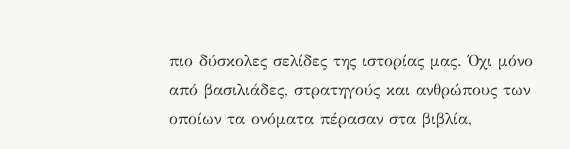πιο δύσκολες σελίδες της ιστορίας μας. Όχι μόνο από βασιλιάδες, στρατηγούς και ανθρώπους των οποίων τα ονόματα πέρασαν στα βιβλία,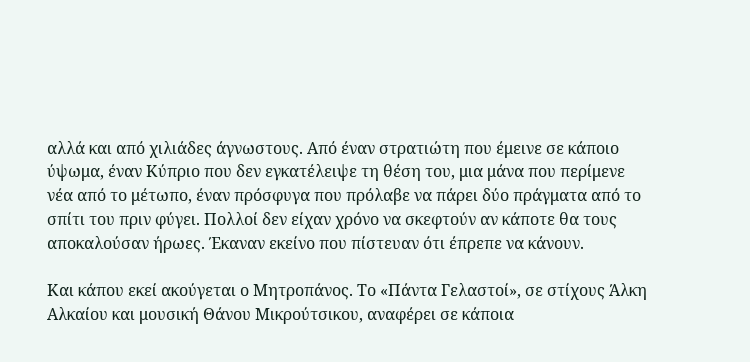αλλά και από χιλιάδες άγνωστους. Από έναν στρατιώτη που έμεινε σε κάποιο ύψωμα, έναν Κύπριο που δεν εγκατέλειψε τη θέση του, μια μάνα που περίμενε νέα από το μέτωπο, έναν πρόσφυγα που πρόλαβε να πάρει δύο πράγματα από το σπίτι του πριν φύγει. Πολλοί δεν είχαν χρόνο να σκεφτούν αν κάποτε θα τους αποκαλούσαν ήρωες. Έκαναν εκείνο που πίστευαν ότι έπρεπε να κάνουν.

Και κάπου εκεί ακούγεται ο Μητροπάνος. Το «Πάντα Γελαστοί», σε στίχους Άλκη Αλκαίου και μουσική Θάνου Μικρούτσικου, αναφέρει σε κάποια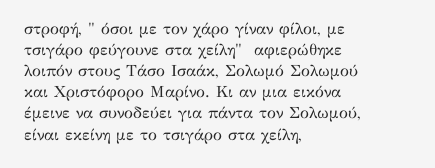στροφή, " όσοι με τον χάρο γίναν φίλοι, με τσιγάρο φεύγουνε στα χείλη"  αφιερώθηκε λοιπόν στους Τάσο Ισαάκ, Σολωμό Σολωμού και Χριστόφορο Μαρίνο. Κι αν μια εικόνα έμεινε να συνοδεύει για πάντα τον Σολωμού, είναι εκείνη με το τσιγάρο στα χείλη,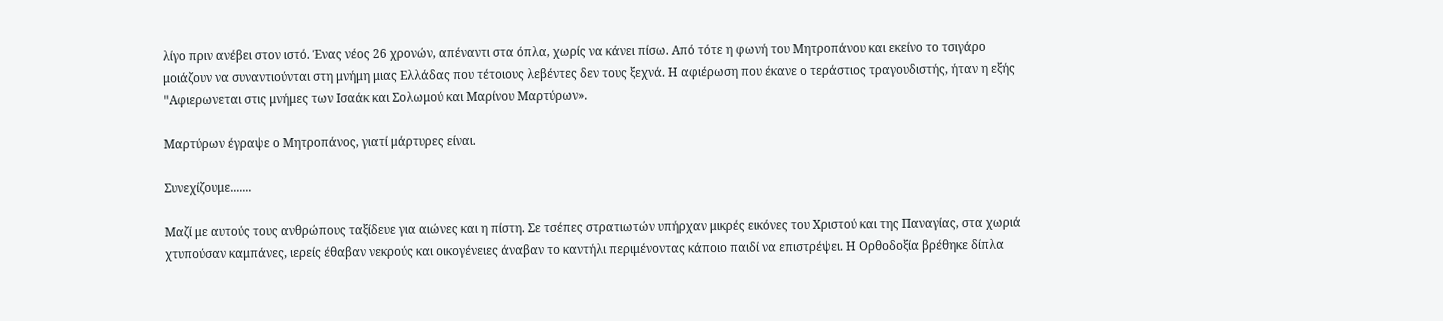λίγο πριν ανέβει στον ιστό. Ένας νέος 26 χρονών, απέναντι στα όπλα, χωρίς να κάνει πίσω. Από τότε η φωνή του Μητροπάνου και εκείνο το τσιγάρο μοιάζουν να συναντιούνται στη μνήμη μιας Ελλάδας που τέτοιους λεβέντες δεν τους ξεχνά. Η αφιέρωση που έκανε ο τεράστιος τραγουδιστής, ήταν η εξής "Aφιερωνεται στις μνήμες των Ισαάκ και Σολωμού και Μαρίνου Μαρτύρων».

Μαρτύρων έγραψε ο Μητροπάνος, γιατί μάρτυρες είναι.

Συνεχίζουμε.......

Μαζί με αυτούς τους ανθρώπους ταξίδευε για αιώνες και η πίστη. Σε τσέπες στρατιωτών υπήρχαν μικρές εικόνες του Χριστού και της Παναγίας, στα χωριά χτυπούσαν καμπάνες, ιερείς έθαβαν νεκρούς και οικογένειες άναβαν το καντήλι περιμένοντας κάποιο παιδί να επιστρέψει. Η Ορθοδοξία βρέθηκε δίπλα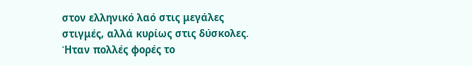στον ελληνικό λαό στις μεγάλες στιγμές, αλλά κυρίως στις δύσκολες. Ήταν πολλές φορές το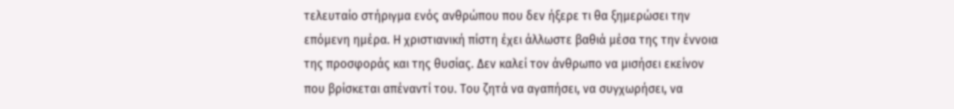τελευταίο στήριγμα ενός ανθρώπου που δεν ήξερε τι θα ξημερώσει την επόμενη ημέρα. Η χριστιανική πίστη έχει άλλωστε βαθιά μέσα της την έννοια της προσφοράς και της θυσίας. Δεν καλεί τον άνθρωπο να μισήσει εκείνον που βρίσκεται απέναντί του. Του ζητά να αγαπήσει, να συγχωρήσει, να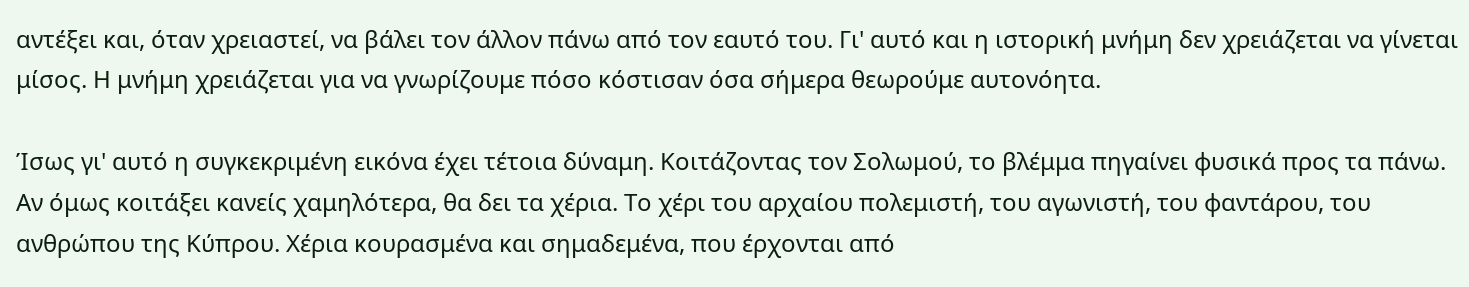αντέξει και, όταν χρειαστεί, να βάλει τον άλλον πάνω από τον εαυτό του. Γι' αυτό και η ιστορική μνήμη δεν χρειάζεται να γίνεται μίσος. Η μνήμη χρειάζεται για να γνωρίζουμε πόσο κόστισαν όσα σήμερα θεωρούμε αυτονόητα.

Ίσως γι' αυτό η συγκεκριμένη εικόνα έχει τέτοια δύναμη. Κοιτάζοντας τον Σολωμού, το βλέμμα πηγαίνει φυσικά προς τα πάνω. Αν όμως κοιτάξει κανείς χαμηλότερα, θα δει τα χέρια. Το χέρι του αρχαίου πολεμιστή, του αγωνιστή, του φαντάρου, του ανθρώπου της Κύπρου. Χέρια κουρασμένα και σημαδεμένα, που έρχονται από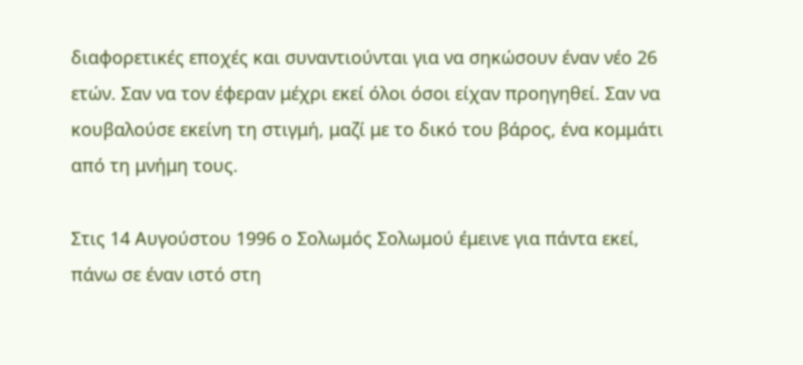διαφορετικές εποχές και συναντιούνται για να σηκώσουν έναν νέο 26 ετών. Σαν να τον έφεραν μέχρι εκεί όλοι όσοι είχαν προηγηθεί. Σαν να κουβαλούσε εκείνη τη στιγμή, μαζί με το δικό του βάρος, ένα κομμάτι από τη μνήμη τους.

Στις 14 Αυγούστου 1996 ο Σολωμός Σολωμού έμεινε για πάντα εκεί, πάνω σε έναν ιστό στη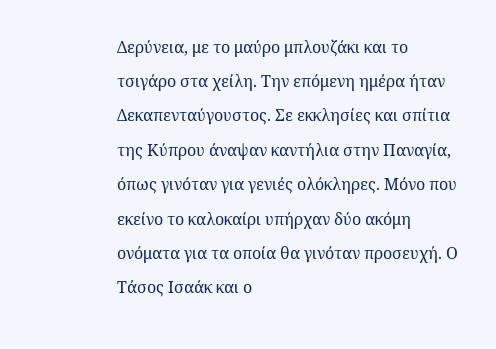Δερύνεια, με το μαύρο μπλουζάκι και το τσιγάρο στα χείλη. Την επόμενη ημέρα ήταν Δεκαπενταύγουστος. Σε εκκλησίες και σπίτια της Κύπρου άναψαν καντήλια στην Παναγία, όπως γινόταν για γενιές ολόκληρες. Μόνο που εκείνο το καλοκαίρι υπήρχαν δύο ακόμη ονόματα για τα οποία θα γινόταν προσευχή. Ο Τάσος Ισαάκ και ο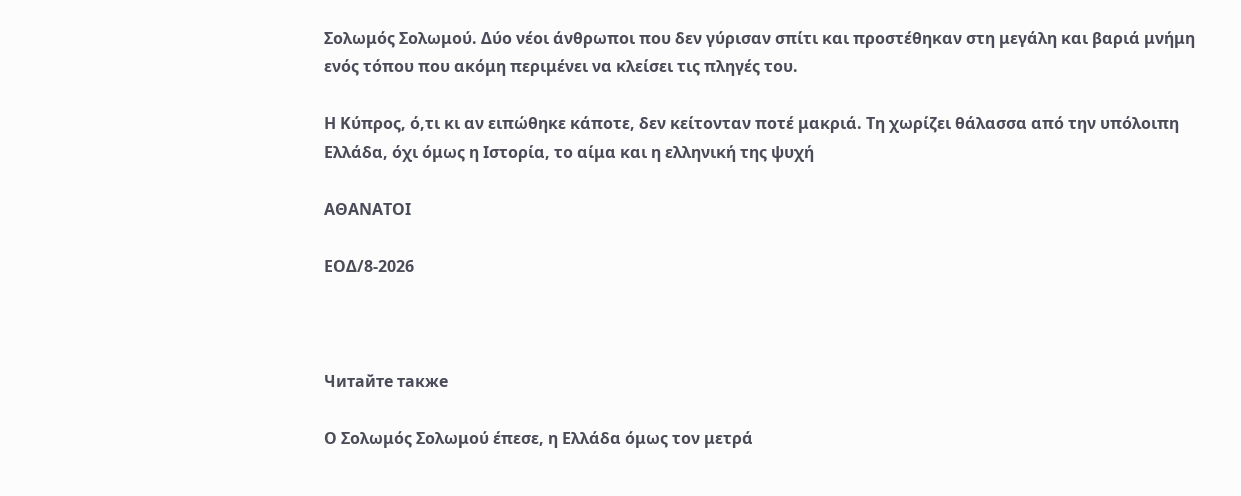Σολωμός Σολωμού. Δύο νέοι άνθρωποι που δεν γύρισαν σπίτι και προστέθηκαν στη μεγάλη και βαριά μνήμη ενός τόπου που ακόμη περιμένει να κλείσει τις πληγές του.

Η Κύπρος, ό,τι κι αν ειπώθηκε κάποτε, δεν κείτονταν ποτέ μακριά. Τη χωρίζει θάλασσα από την υπόλοιπη Ελλάδα, όχι όμως η Ιστορία, το αίμα και η ελληνική της ψυχή

ΑΘΑΝΑΤΟΙ

ΕΟΔ/8-2026



Читайте также

Ο Σολωμός Σολωμού έπεσε, η Ελλάδα όμως τον μετρά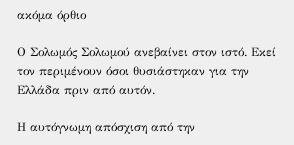ακόμα όρθιο

Ο Σολωμός Σολωμού ανεβαίνει στον ιστό. Εκεί τον περιμένουν όσοι θυσιάστηκαν για την Ελλάδα πριν από αυτόν.

Η αυτόγνωμη απόσχιση από την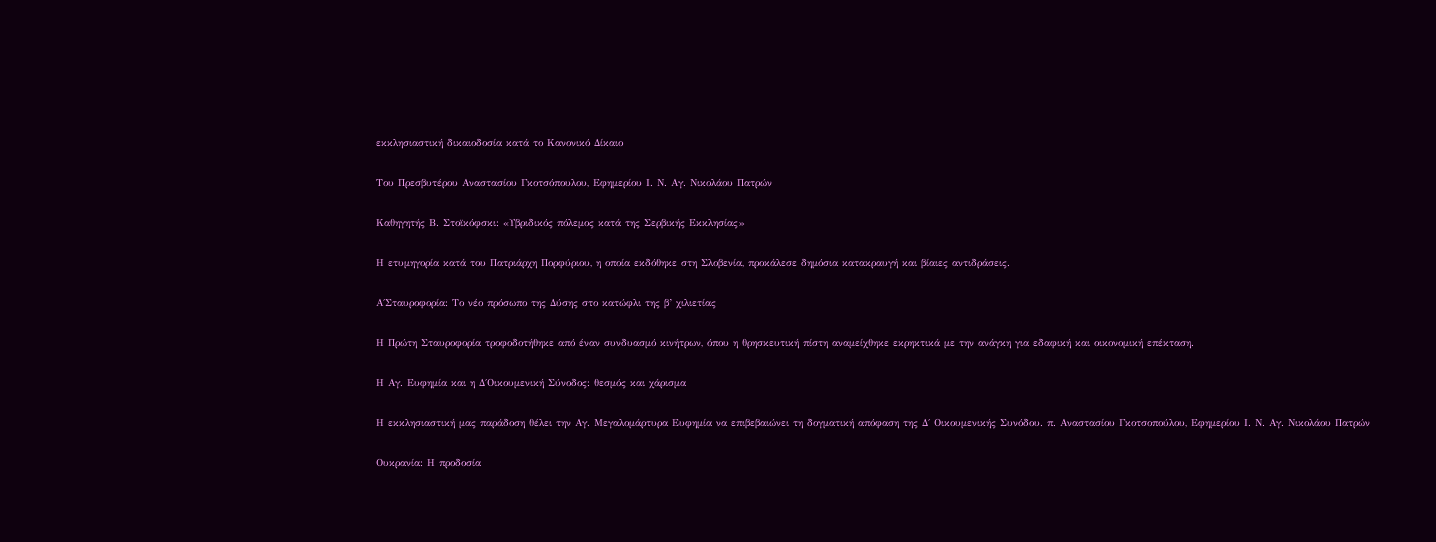εκκλησιαστική δικαιοδοσία κατά το Κανονικό Δίκαιο

Του Πρεσβυτέρου Αναστασίου Γκοτσόπουλου, Εφημερίου Ι. Ν. Αγ. Νικολάου Πατρών

Καθηγητής Β. Στοϊκόφσκι: «Υβριδικός πόλεμος κατά της Σερβικής Εκκλησίας»

Η ετυμηγορία κατά του Πατριάρχη Πορφύριου, η οποία εκδόθηκε στη Σλοβενία, προκάλεσε δημόσια κατακραυγή και βίαιες αντιδράσεις.

Α΄Σταυροφορία: Το νέο πρόσωπο της Δύσης στο κατώφλι της β’ χιλιετίας

Η Πρώτη Σταυροφορία τροφοδοτήθηκε από έναν συνδυασμό κινήτρων, όπου η θρησκευτική πίστη αναμείχθηκε εκρηκτικά με την ανάγκη για εδαφική και οικονομική επέκταση.

Η Αγ. Ευφημία και η Δ΄Οικουμενική Σύνοδος: θεσμός και χάρισμα

Η εκκλησιαστική μας παράδοση θέλει την Αγ. Μεγαλομάρτυρα Ευφημία να επιβεβαιώνει τη δογματική απόφαση της Δ΄ Οικουμενικής Συνόδου. π. Αναστασίου Γκοτσοπούλου, Εφημερίου Ι. Ν. Αγ. Νικολάου Πατρών

Ουκρανία: Η προδοσία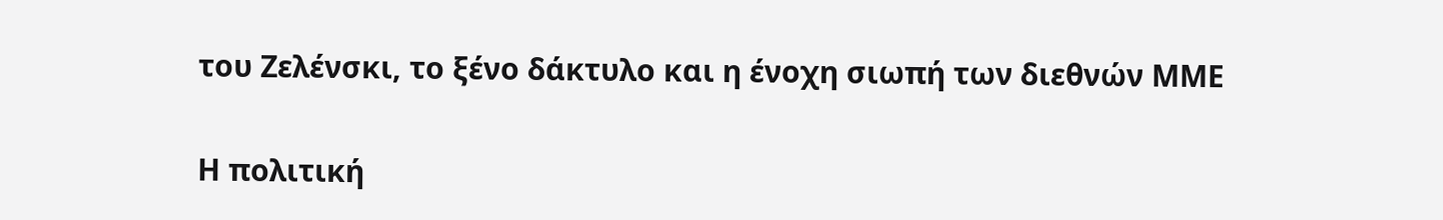του Ζελένσκι, το ξένο δάκτυλο και η ένοχη σιωπή των διεθνών ΜΜΕ

Η πολιτική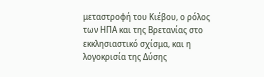μεταστροφή του Κιέβου, ο ρόλος των ΗΠΑ και της Βρετανίας στο εκκλησιαστικό σχίσμα, και η λογοκρισία της Δύσης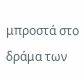μπροστά στο δράμα των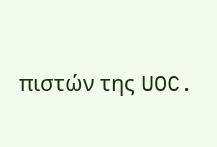πιστών της UOC.